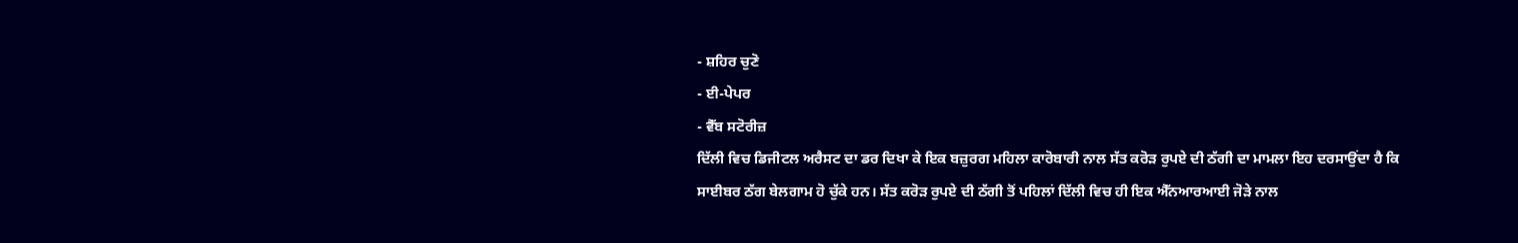- ਸ਼ਹਿਰ ਚੁਣੋ
- ਈ-ਪੇਪਰ
- ਵੈੱਬ ਸਟੋਰੀਜ਼
ਦਿੱਲੀ ਵਿਚ ਡਿਜੀਟਲ ਅਰੈਸਟ ਦਾ ਡਰ ਦਿਖਾ ਕੇ ਇਕ ਬਜ਼ੁਰਗ ਮਹਿਲਾ ਕਾਰੋਬਾਰੀ ਨਾਲ ਸੱਤ ਕਰੋੜ ਰੁਪਏ ਦੀ ਠੱਗੀ ਦਾ ਮਾਮਲਾ ਇਹ ਦਰਸਾਉਂਦਾ ਹੈ ਕਿ ਸਾਈਬਰ ਠੱਗ ਬੇਲਗਾਮ ਹੋ ਚੁੱਕੇ ਹਨ। ਸੱਤ ਕਰੋੜ ਰੁਪਏ ਦੀ ਠੱਗੀ ਤੋਂ ਪਹਿਲਾਂ ਦਿੱਲੀ ਵਿਚ ਹੀ ਇਕ ਐੱਨਆਰਆਈ ਜੋੜੇ ਨਾਲ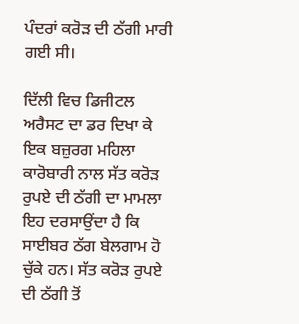ਪੰਦਰਾਂ ਕਰੋੜ ਦੀ ਠੱਗੀ ਮਾਰੀ ਗਈ ਸੀ।

ਦਿੱਲੀ ਵਿਚ ਡਿਜੀਟਲ ਅਰੈਸਟ ਦਾ ਡਰ ਦਿਖਾ ਕੇ ਇਕ ਬਜ਼ੁਰਗ ਮਹਿਲਾ ਕਾਰੋਬਾਰੀ ਨਾਲ ਸੱਤ ਕਰੋੜ ਰੁਪਏ ਦੀ ਠੱਗੀ ਦਾ ਮਾਮਲਾ ਇਹ ਦਰਸਾਉਂਦਾ ਹੈ ਕਿ ਸਾਈਬਰ ਠੱਗ ਬੇਲਗਾਮ ਹੋ ਚੁੱਕੇ ਹਨ। ਸੱਤ ਕਰੋੜ ਰੁਪਏ ਦੀ ਠੱਗੀ ਤੋਂ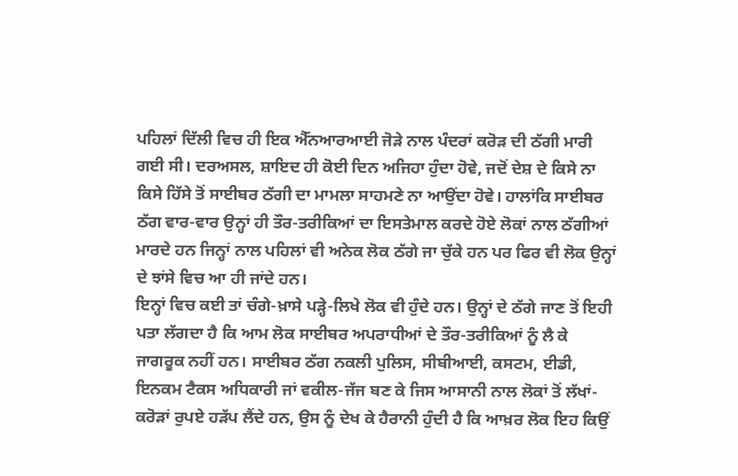ਪਹਿਲਾਂ ਦਿੱਲੀ ਵਿਚ ਹੀ ਇਕ ਐੱਨਆਰਆਈ ਜੋੜੇ ਨਾਲ ਪੰਦਰਾਂ ਕਰੋੜ ਦੀ ਠੱਗੀ ਮਾਰੀ ਗਈ ਸੀ। ਦਰਅਸਲ, ਸ਼ਾਇਦ ਹੀ ਕੋਈ ਦਿਨ ਅਜਿਹਾ ਹੁੰਦਾ ਹੋਵੇ, ਜਦੋਂ ਦੇਸ਼ ਦੇ ਕਿਸੇ ਨਾ ਕਿਸੇ ਹਿੱਸੇ ਤੋਂ ਸਾਈਬਰ ਠੱਗੀ ਦਾ ਮਾਮਲਾ ਸਾਹਮਣੇ ਨਾ ਆਉਂਦਾ ਹੋਵੇ। ਹਾਲਾਂਕਿ ਸਾਈਬਰ ਠੱਗ ਵਾਰ-ਵਾਰ ਉਨ੍ਹਾਂ ਹੀ ਤੌਰ-ਤਰੀਕਿਆਂ ਦਾ ਇਸਤੇਮਾਲ ਕਰਦੇ ਹੋਏ ਲੋਕਾਂ ਨਾਲ ਠੱਗੀਆਂ ਮਾਰਦੇ ਹਨ ਜਿਨ੍ਹਾਂ ਨਾਲ ਪਹਿਲਾਂ ਵੀ ਅਨੇਕ ਲੋਕ ਠੱਗੇ ਜਾ ਚੁੱਕੇ ਹਨ ਪਰ ਫਿਰ ਵੀ ਲੋਕ ਉਨ੍ਹਾਂ ਦੇ ਝਾਂਸੇ ਵਿਚ ਆ ਹੀ ਜਾਂਦੇ ਹਨ।
ਇਨ੍ਹਾਂ ਵਿਚ ਕਈ ਤਾਂ ਚੰਗੇ-ਖ਼ਾਸੇ ਪੜ੍ਹੇ-ਲਿਖੇ ਲੋਕ ਵੀ ਹੁੰਦੇ ਹਨ। ਉਨ੍ਹਾਂ ਦੇ ਠੱਗੇ ਜਾਣ ਤੋਂ ਇਹੀ ਪਤਾ ਲੱਗਦਾ ਹੈ ਕਿ ਆਮ ਲੋਕ ਸਾਈਬਰ ਅਪਰਾਧੀਆਂ ਦੇ ਤੌਰ-ਤਰੀਕਿਆਂ ਨੂੰ ਲੈ ਕੇ ਜਾਗਰੂਕ ਨਹੀਂ ਹਨ। ਸਾਈਬਰ ਠੱਗ ਨਕਲੀ ਪੁਲਿਸ, ਸੀਬੀਆਈ, ਕਸਟਮ, ਈਡੀ, ਇਨਕਮ ਟੈਕਸ ਅਧਿਕਾਰੀ ਜਾਂ ਵਕੀਲ-ਜੱਜ ਬਣ ਕੇ ਜਿਸ ਆਸਾਨੀ ਨਾਲ ਲੋਕਾਂ ਤੋਂ ਲੱਖਾਂ-ਕਰੋੜਾਂ ਰੁਪਏ ਹੜੱਪ ਲੈਂਦੇ ਹਨ, ਉਸ ਨੂੰ ਦੇਖ ਕੇ ਹੈਰਾਨੀ ਹੁੰਦੀ ਹੈ ਕਿ ਆਖ਼ਰ ਲੋਕ ਇਹ ਕਿਉਂ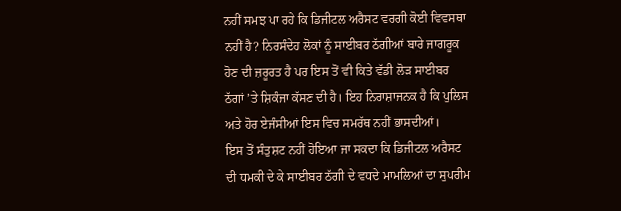ਨਹੀਂ ਸਮਝ ਪਾ ਰਹੇ ਕਿ ਡਿਜੀਟਲ ਅਰੈਸਟ ਵਰਗੀ ਕੋਈ ਵਿਵਸਥਾ ਨਹੀਂ ਹੈ? ਨਿਰਸੰਦੇਹ ਲੋਕਾਂ ਨੂੰ ਸਾਈਬਰ ਠੱਗੀਆਂ ਬਾਰੇ ਜਾਗਰੂਕ ਹੋਣ ਦੀ ਜ਼ਰੂਰਤ ਹੈ ਪਰ ਇਸ ਤੋਂ ਵੀ ਕਿਤੇ ਵੱਡੀ ਲੋੜ ਸਾਈਬਰ ਠੱਗਾਂ ’ਤੇ ਸ਼ਿਕੰਜਾ ਕੱਸਣ ਦੀ ਹੈ। ਇਹ ਨਿਰਾਸ਼ਾਜਨਕ ਹੈ ਕਿ ਪੁਲਿਸ ਅਤੇ ਹੋਰ ਏਜੰਸੀਆਂ ਇਸ ਵਿਚ ਸਮਰੱਥ ਨਹੀਂ ਭਾਸਦੀਆਂ।
ਇਸ ਤੋਂ ਸੰਤੁਸ਼ਟ ਨਹੀਂ ਹੋਇਆ ਜਾ ਸਕਦਾ ਕਿ ਡਿਜੀਟਲ ਅਰੈਸਟ ਦੀ ਧਮਕੀ ਦੇ ਕੇ ਸਾਈਬਰ ਠੱਗੀ ਦੇ ਵਧਦੇ ਮਾਮਲਿਆਂ ਦਾ ਸੁਪਰੀਮ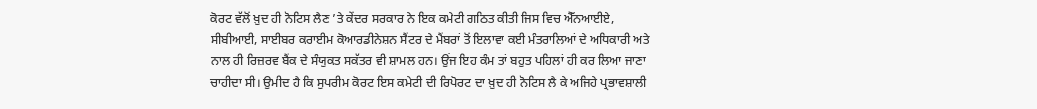ਕੋਰਟ ਵੱਲੋਂ ਖ਼ੁਦ ਹੀ ਨੋਟਿਸ ਲੈਣ ’ਤੇ ਕੇਂਦਰ ਸਰਕਾਰ ਨੇ ਇਕ ਕਮੇਟੀ ਗਠਿਤ ਕੀਤੀ ਜਿਸ ਵਿਚ ਐੱਨਆਈਏ, ਸੀਬੀਆਈ, ਸਾਈਬਰ ਕਰਾਈਮ ਕੋਆਰਡੀਨੇਸ਼ਨ ਸੈਂਟਰ ਦੇ ਮੈਂਬਰਾਂ ਤੋਂ ਇਲਾਵਾ ਕਈ ਮੰਤਰਾਲਿਆਂ ਦੇ ਅਧਿਕਾਰੀ ਅਤੇ ਨਾਲ ਹੀ ਰਿਜ਼ਰਵ ਬੈਂਕ ਦੇ ਸੰਯੁਕਤ ਸਕੱਤਰ ਵੀ ਸ਼ਾਮਲ ਹਨ। ਉਂਜ ਇਹ ਕੰਮ ਤਾਂ ਬਹੁਤ ਪਹਿਲਾਂ ਹੀ ਕਰ ਲਿਆ ਜਾਣਾ ਚਾਹੀਦਾ ਸੀ। ਉਮੀਦ ਹੈ ਕਿ ਸੁਪਰੀਮ ਕੋਰਟ ਇਸ ਕਮੇਟੀ ਦੀ ਰਿਪੋਰਟ ਦਾ ਖ਼ੁਦ ਹੀ ਨੋਟਿਸ ਲੈ ਕੇ ਅਜਿਹੇ ਪ੍ਰਭਾਵਸ਼ਾਲੀ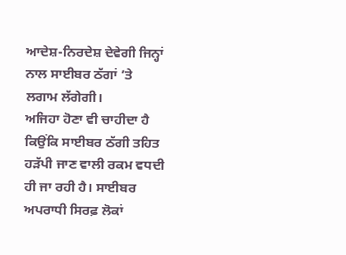ਆਦੇਸ਼-ਨਿਰਦੇਸ਼ ਦੇਵੇਗੀ ਜਿਨ੍ਹਾਂ ਨਾਲ ਸਾਈਬਰ ਠੱਗਾਂ ’ਤੇ ਲਗਾਮ ਲੱਗੇਗੀ।
ਅਜਿਹਾ ਹੋਣਾ ਵੀ ਚਾਹੀਦਾ ਹੈ ਕਿਉਂਕਿ ਸਾਈਬਰ ਠੱਗੀ ਤਹਿਤ ਹੜੱਪੀ ਜਾਣ ਵਾਲੀ ਰਕਮ ਵਧਦੀ ਹੀ ਜਾ ਰਹੀ ਹੈ। ਸਾਈਬਰ ਅਪਰਾਧੀ ਸਿਰਫ਼ ਲੋਕਾਂ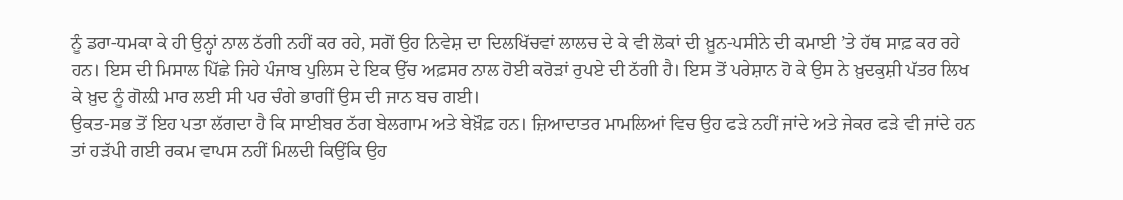ਨੂੰ ਡਰਾ-ਧਮਕਾ ਕੇ ਹੀ ਉਨ੍ਹਾਂ ਨਾਲ ਠੱਗੀ ਨਹੀਂ ਕਰ ਰਹੇ, ਸਗੋਂ ਉਹ ਨਿਵੇਸ਼ ਦਾ ਦਿਲਖਿੱਚਵਾਂ ਲਾਲਚ ਦੇ ਕੇ ਵੀ ਲੋਕਾਂ ਦੀ ਖ਼ੂਨ-ਪਸੀਨੇ ਦੀ ਕਮਾਈ ’ਤੇ ਹੱਥ ਸਾਫ਼ ਕਰ ਰਹੇ ਹਨ। ਇਸ ਦੀ ਮਿਸਾਲ ਪਿੱਛੇ ਜਿਹੇ ਪੰਜਾਬ ਪੁਲਿਸ ਦੇ ਇਕ ਉੱਚ ਅਫ਼ਸਰ ਨਾਲ ਹੋਈ ਕਰੋੜਾਂ ਰੁਪਏ ਦੀ ਠੱਗੀ ਹੈ। ਇਸ ਤੋਂ ਪਰੇਸ਼ਾਨ ਹੋ ਕੇ ਉਸ ਨੇ ਖ਼ੁਦਕੁਸ਼ੀ ਪੱਤਰ ਲਿਖ ਕੇ ਖ਼ੁਦ ਨੂੰ ਗੋਲ਼ੀ ਮਾਰ ਲਈ ਸੀ ਪਰ ਚੰਗੇ ਭਾਗੀਂ ਉਸ ਦੀ ਜਾਨ ਬਚ ਗਈ।
ਉਕਤ-ਸਭ ਤੋਂ ਇਹ ਪਤਾ ਲੱਗਦਾ ਹੈ ਕਿ ਸਾਈਬਰ ਠੱਗ ਬੇਲਗਾਮ ਅਤੇ ਬੇਖ਼ੌਫ਼ ਹਨ। ਜ਼ਿਆਦਾਤਰ ਮਾਮਲਿਆਂ ਵਿਚ ਉਹ ਫੜੇ ਨਹੀਂ ਜਾਂਦੇ ਅਤੇ ਜੇਕਰ ਫੜੇ ਵੀ ਜਾਂਦੇ ਹਨ ਤਾਂ ਹੜੱਪੀ ਗਈ ਰਕਮ ਵਾਪਸ ਨਹੀਂ ਮਿਲਦੀ ਕਿਉਂਕਿ ਉਹ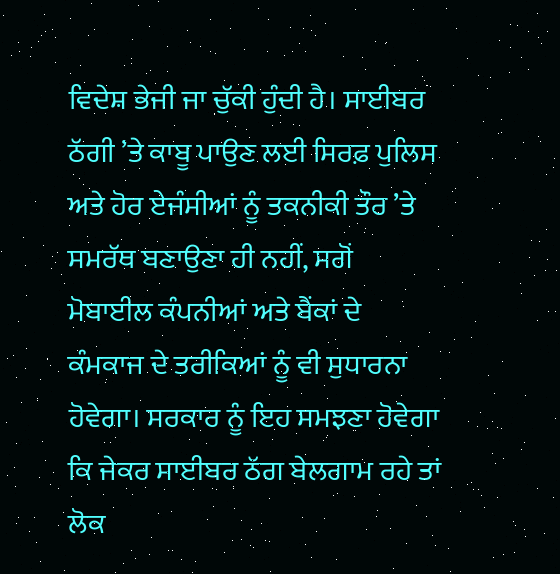ਵਿਦੇਸ਼ ਭੇਜੀ ਜਾ ਚੁੱਕੀ ਹੁੰਦੀ ਹੈ। ਸਾਈਬਰ ਠੱਗੀ ’ਤੇ ਕਾਬੂ ਪਾਉਣ ਲਈ ਸਿਰਫ਼ ਪੁਲਿਸ ਅਤੇ ਹੋਰ ਏਜੰਸੀਆਂ ਨੂੰ ਤਕਨੀਕੀ ਤੌਰ ’ਤੇ ਸਮਰੱਥ ਬਣਾਉਣਾ ਹੀ ਨਹੀਂ, ਸਗੋਂ ਮੋਬਾਈਲ ਕੰਪਨੀਆਂ ਅਤੇ ਬੈਂਕਾਂ ਦੇ ਕੰਮਕਾਜ ਦੇ ਤਰੀਕਿਆਂ ਨੂੰ ਵੀ ਸੁਧਾਰਨਾ ਹੋਵੇਗਾ। ਸਰਕਾਰ ਨੂੰ ਇਹ ਸਮਝਣਾ ਹੋਵੇਗਾ ਕਿ ਜੇਕਰ ਸਾਈਬਰ ਠੱਗ ਬੇਲਗਾਮ ਰਹੇ ਤਾਂ ਲੋਕ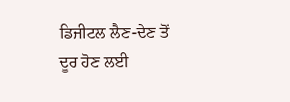ਡਿਜੀਟਲ ਲੈਣ-ਦੇਣ ਤੋਂ ਦੂਰ ਹੋਣ ਲਈ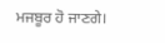ਮਜਬੂਰ ਹੋ ਜਾਣਗੇ।